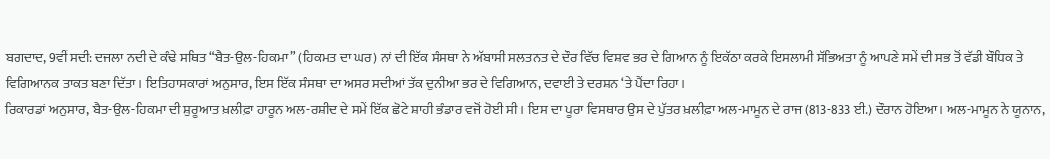ਬਗਦਾਦ, 9ਵੀਂ ਸਦੀ: ਦਜਲਾ ਨਦੀ ਦੇ ਕੰਢੇ ਸਥਿਤ “ਬੈਤ-ਉਲ-ਹਿਕਮਾ” (ਹਿਕਮਤ ਦਾ ਘਰ) ਨਾਂ ਦੀ ਇੱਕ ਸੰਸਥਾ ਨੇ ਅੱਬਾਸੀ ਸਲਤਨਤ ਦੇ ਦੌਰ ਵਿੱਚ ਵਿਸ਼ਵ ਭਰ ਦੇ ਗਿਆਨ ਨੂੰ ਇਕੱਠਾ ਕਰਕੇ ਇਸਲਾਮੀ ਸੱਭਿਅਤਾ ਨੂੰ ਆਪਣੇ ਸਮੇਂ ਦੀ ਸਭ ਤੋਂ ਵੱਡੀ ਬੌਧਿਕ ਤੇ ਵਿਗਿਆਨਕ ਤਾਕਤ ਬਣਾ ਦਿੱਤਾ। ਇਤਿਹਾਸਕਾਰਾਂ ਅਨੁਸਾਰ, ਇਸ ਇੱਕ ਸੰਸਥਾ ਦਾ ਅਸਰ ਸਦੀਆਂ ਤੱਕ ਦੁਨੀਆ ਭਰ ਦੇ ਵਿਗਿਆਨ, ਦਵਾਈ ਤੇ ਦਰਸ਼ਨ ‘ਤੇ ਪੈਂਦਾ ਰਿਹਾ।
ਰਿਕਾਰਡਾਂ ਅਨੁਸਾਰ, ਬੈਤ-ਉਲ-ਹਿਕਮਾ ਦੀ ਸ਼ੁਰੂਆਤ ਖ਼ਲੀਫ਼ਾ ਹਾਰੂਨ ਅਲ-ਰਸ਼ੀਦ ਦੇ ਸਮੇਂ ਇੱਕ ਛੋਟੇ ਸ਼ਾਹੀ ਭੰਡਾਰ ਵਜੋਂ ਹੋਈ ਸੀ। ਇਸ ਦਾ ਪੂਰਾ ਵਿਸਥਾਰ ਉਸ ਦੇ ਪੁੱਤਰ ਖ਼ਲੀਫ਼ਾ ਅਲ-ਮਾਮੂਨ ਦੇ ਰਾਜ (813-833 ਈ.) ਦੌਰਾਨ ਹੋਇਆ। ਅਲ-ਮਾਮੂਨ ਨੇ ਯੂਨਾਨ,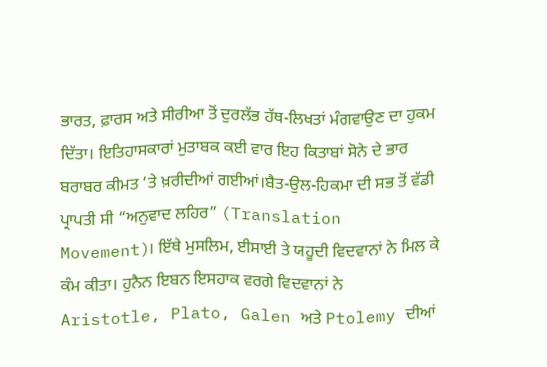ਭਾਰਤ, ਫ਼ਾਰਸ ਅਤੇ ਸੀਰੀਆ ਤੋਂ ਦੁਰਲੱਭ ਹੱਥ-ਲਿਖਤਾਂ ਮੰਗਵਾਉਣ ਦਾ ਹੁਕਮ ਦਿੱਤਾ। ਇਤਿਹਾਸਕਾਰਾਂ ਮੁਤਾਬਕ ਕਈ ਵਾਰ ਇਹ ਕਿਤਾਬਾਂ ਸੋਨੇ ਦੇ ਭਾਰ ਬਰਾਬਰ ਕੀਮਤ ‘ਤੇ ਖ਼ਰੀਦੀਆਂ ਗਈਆਂ।ਬੈਤ-ਉਲ-ਹਿਕਮਾ ਦੀ ਸਭ ਤੋਂ ਵੱਡੀ ਪ੍ਰਾਪਤੀ ਸੀ “ਅਨੁਵਾਦ ਲਹਿਰ” (Translation Movement)। ਇੱਥੇ ਮੁਸਲਿਮ, ਈਸਾਈ ਤੇ ਯਹੂਦੀ ਵਿਦਵਾਨਾਂ ਨੇ ਮਿਲ ਕੇ ਕੰਮ ਕੀਤਾ। ਹੁਨੈਨ ਇਬਨ ਇਸਹਾਕ ਵਰਗੇ ਵਿਦਵਾਨਾਂ ਨੇ Aristotle, Plato, Galen ਅਤੇ Ptolemy ਦੀਆਂ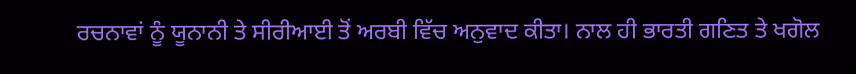ਰਚਨਾਵਾਂ ਨੂੰ ਯੂਨਾਨੀ ਤੇ ਸੀਰੀਆਈ ਤੋਂ ਅਰਬੀ ਵਿੱਚ ਅਨੁਵਾਦ ਕੀਤਾ। ਨਾਲ ਹੀ ਭਾਰਤੀ ਗਣਿਤ ਤੇ ਖਗੋਲ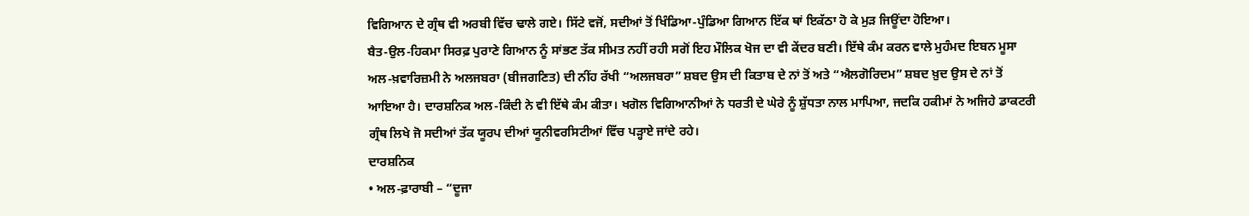ਵਿਗਿਆਨ ਦੇ ਗ੍ਰੰਥ ਵੀ ਅਰਬੀ ਵਿੱਚ ਢਾਲੇ ਗਏ। ਸਿੱਟੇ ਵਜੋਂ, ਸਦੀਆਂ ਤੋਂ ਖਿੰਡਿਆ-ਪੁੰਡਿਆ ਗਿਆਨ ਇੱਕ ਥਾਂ ਇਕੱਠਾ ਹੋ ਕੇ ਮੁੜ ਜਿਊਂਦਾ ਹੋਇਆ।
ਬੈਤ-ਉਲ-ਹਿਕਮਾ ਸਿਰਫ਼ ਪੁਰਾਣੇ ਗਿਆਨ ਨੂੰ ਸਾਂਭਣ ਤੱਕ ਸੀਮਤ ਨਹੀਂ ਰਹੀ ਸਗੋਂ ਇਹ ਮੌਲਿਕ ਖੋਜ ਦਾ ਵੀ ਕੇਂਦਰ ਬਣੀ। ਇੱਥੇ ਕੰਮ ਕਰਨ ਵਾਲੇ ਮੁਹੰਮਦ ਇਬਨ ਮੂਸਾ ਅਲ-ਖ਼ਵਾਰਿਜ਼ਮੀ ਨੇ ਅਲਜਬਰਾ (ਬੀਜਗਣਿਤ) ਦੀ ਨੀਂਹ ਰੱਖੀ “ਅਲਜਬਰਾ” ਸ਼ਬਦ ਉਸ ਦੀ ਕਿਤਾਬ ਦੇ ਨਾਂ ਤੋਂ ਅਤੇ “ਐਲਗੋਰਿਦਮ” ਸ਼ਬਦ ਖ਼ੁਦ ਉਸ ਦੇ ਨਾਂ ਤੋਂ ਆਇਆ ਹੈ। ਦਾਰਸ਼ਨਿਕ ਅਲ-ਕਿੰਦੀ ਨੇ ਵੀ ਇੱਥੇ ਕੰਮ ਕੀਤਾ। ਖਗੋਲ ਵਿਗਿਆਨੀਆਂ ਨੇ ਧਰਤੀ ਦੇ ਘੇਰੇ ਨੂੰ ਸ਼ੁੱਧਤਾ ਨਾਲ ਮਾਪਿਆ, ਜਦਕਿ ਹਕੀਮਾਂ ਨੇ ਅਜਿਹੇ ਡਾਕਟਰੀ ਗ੍ਰੰਥ ਲਿਖੇ ਜੋ ਸਦੀਆਂ ਤੱਕ ਯੂਰਪ ਦੀਆਂ ਯੂਨੀਵਰਸਿਟੀਆਂ ਵਿੱਚ ਪੜ੍ਹਾਏ ਜਾਂਦੇ ਰਹੇ।
ਦਾਰਸ਼ਨਿਕ
• ਅਲ-ਫ਼ਾਰਾਬੀ – “ਦੂਜਾ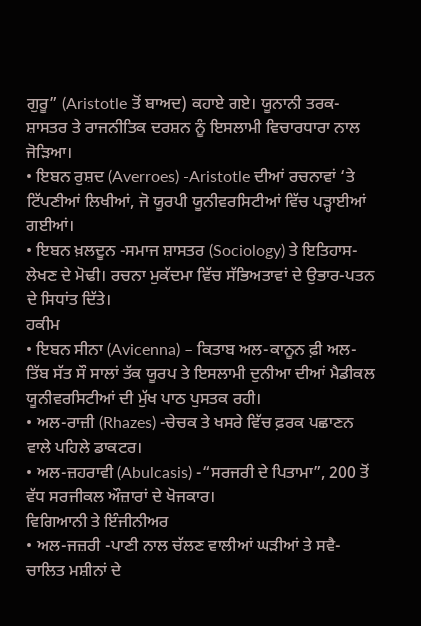ਗੁਰੂ” (Aristotle ਤੋਂ ਬਾਅਦ) ਕਹਾਏ ਗਏ। ਯੂਨਾਨੀ ਤਰਕ-ਸ਼ਾਸਤਰ ਤੇ ਰਾਜਨੀਤਿਕ ਦਰਸ਼ਨ ਨੂੰ ਇਸਲਾਮੀ ਵਿਚਾਰਧਾਰਾ ਨਾਲ ਜੋੜਿਆ।
• ਇਬਨ ਰੁਸ਼ਦ (Averroes) -Aristotle ਦੀਆਂ ਰਚਨਾਵਾਂ ‘ਤੇ ਟਿੱਪਣੀਆਂ ਲਿਖੀਆਂ, ਜੋ ਯੂਰਪੀ ਯੂਨੀਵਰਸਿਟੀਆਂ ਵਿੱਚ ਪੜ੍ਹਾਈਆਂ ਗਈਆਂ।
• ਇਬਨ ਖ਼ਲਦੂਨ -ਸਮਾਜ ਸ਼ਾਸਤਰ (Sociology) ਤੇ ਇਤਿਹਾਸ-ਲੇਖਣ ਦੇ ਮੋਢੀ। ਰਚਨਾ ਮੁਕੱਦਮਾ ਵਿੱਚ ਸੱਭਿਅਤਾਵਾਂ ਦੇ ਉਭਾਰ-ਪਤਨ ਦੇ ਸਿਧਾਂਤ ਦਿੱਤੇ।
ਹਕੀਮ
• ਇਬਨ ਸੀਨਾ (Avicenna) – ਕਿਤਾਬ ਅਲ-ਕਾਨੂਨ ਫ਼ੀ ਅਲ-ਤਿੱਬ ਸੱਤ ਸੌ ਸਾਲਾਂ ਤੱਕ ਯੂਰਪ ਤੇ ਇਸਲਾਮੀ ਦੁਨੀਆ ਦੀਆਂ ਮੈਡੀਕਲ ਯੂਨੀਵਰਸਿਟੀਆਂ ਦੀ ਮੁੱਖ ਪਾਠ ਪੁਸਤਕ ਰਹੀ।
• ਅਲ-ਰਾਜ਼ੀ (Rhazes) -ਚੇਚਕ ਤੇ ਖਸਰੇ ਵਿੱਚ ਫ਼ਰਕ ਪਛਾਣਨ ਵਾਲੇ ਪਹਿਲੇ ਡਾਕਟਰ।
• ਅਲ-ਜ਼ਹਰਾਵੀ (Abulcasis) -“ਸਰਜਰੀ ਦੇ ਪਿਤਾਮਾ”, 200 ਤੋਂ ਵੱਧ ਸਰਜੀਕਲ ਔਜ਼ਾਰਾਂ ਦੇ ਖੋਜਕਾਰ।
ਵਿਗਿਆਨੀ ਤੇ ਇੰਜੀਨੀਅਰ
• ਅਲ-ਜਜ਼ਰੀ -ਪਾਣੀ ਨਾਲ ਚੱਲਣ ਵਾਲੀਆਂ ਘੜੀਆਂ ਤੇ ਸਵੈ-ਚਾਲਿਤ ਮਸ਼ੀਨਾਂ ਦੇ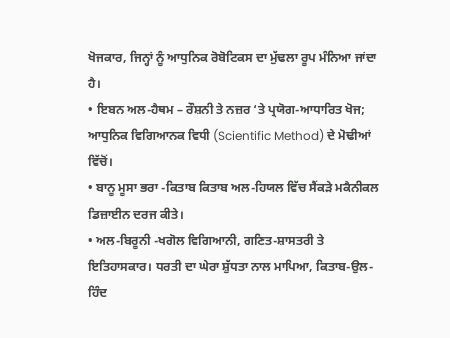ਖੋਜਕਾਰ, ਜਿਨ੍ਹਾਂ ਨੂੰ ਆਧੁਨਿਕ ਰੋਬੋਟਿਕਸ ਦਾ ਮੁੱਢਲਾ ਰੂਪ ਮੰਨਿਆ ਜਾਂਦਾ ਹੈ।
• ਇਬਨ ਅਲ-ਹੈਥਮ – ਰੌਸ਼ਨੀ ਤੇ ਨਜ਼ਰ ‘ਤੇ ਪ੍ਰਯੋਗ-ਆਧਾਰਿਤ ਖੋਜ; ਆਧੁਨਿਕ ਵਿਗਿਆਨਕ ਵਿਧੀ (Scientific Method) ਦੇ ਮੋਢੀਆਂ ਵਿੱਚੋਂ।
• ਬਾਨੂ ਮੂਸਾ ਭਰਾ -ਕਿਤਾਬ ਕਿਤਾਬ ਅਲ-ਹਿਯਲ ਵਿੱਚ ਸੈਂਕੜੇ ਮਕੈਨੀਕਲ ਡਿਜ਼ਾਈਨ ਦਰਜ ਕੀਤੇ।
• ਅਲ-ਬਿਰੂਨੀ -ਖਗੋਲ ਵਿਗਿਆਨੀ, ਗਣਿਤ-ਸ਼ਾਸਤਰੀ ਤੇ ਇਤਿਹਾਸਕਾਰ। ਧਰਤੀ ਦਾ ਘੇਰਾ ਸ਼ੁੱਧਤਾ ਨਾਲ ਮਾਪਿਆ, ਕਿਤਾਬ-ਉਲ-ਹਿੰਦ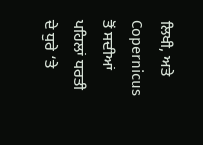ਲਿਖੀ, ਅਤੇ Copernicus ਤੋਂ ਸਦੀਆਂ ਪਹਿਲਾਂ ਧਰਤੀ ਦੇ ਧੁਰੇ ‘ਤੇ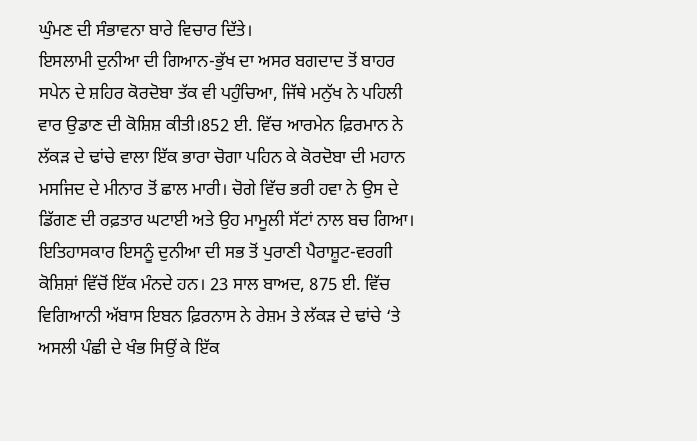ਘੁੰਮਣ ਦੀ ਸੰਭਾਵਨਾ ਬਾਰੇ ਵਿਚਾਰ ਦਿੱਤੇ।
ਇਸਲਾਮੀ ਦੁਨੀਆ ਦੀ ਗਿਆਨ-ਭੁੱਖ ਦਾ ਅਸਰ ਬਗਦਾਦ ਤੋਂ ਬਾਹਰ ਸਪੇਨ ਦੇ ਸ਼ਹਿਰ ਕੋਰਦੋਬਾ ਤੱਕ ਵੀ ਪਹੁੰਚਿਆ, ਜਿੱਥੇ ਮਨੁੱਖ ਨੇ ਪਹਿਲੀ ਵਾਰ ਉਡਾਣ ਦੀ ਕੋਸ਼ਿਸ਼ ਕੀਤੀ।852 ਈ. ਵਿੱਚ ਆਰਮੇਨ ਫ਼ਿਰਮਾਨ ਨੇ ਲੱਕੜ ਦੇ ਢਾਂਚੇ ਵਾਲਾ ਇੱਕ ਭਾਰਾ ਚੋਗਾ ਪਹਿਨ ਕੇ ਕੋਰਦੋਬਾ ਦੀ ਮਹਾਨ ਮਸਜਿਦ ਦੇ ਮੀਨਾਰ ਤੋਂ ਛਾਲ ਮਾਰੀ। ਚੋਗੇ ਵਿੱਚ ਭਰੀ ਹਵਾ ਨੇ ਉਸ ਦੇ ਡਿੱਗਣ ਦੀ ਰਫ਼ਤਾਰ ਘਟਾਈ ਅਤੇ ਉਹ ਮਾਮੂਲੀ ਸੱਟਾਂ ਨਾਲ ਬਚ ਗਿਆ। ਇਤਿਹਾਸਕਾਰ ਇਸਨੂੰ ਦੁਨੀਆ ਦੀ ਸਭ ਤੋਂ ਪੁਰਾਣੀ ਪੈਰਾਸ਼ੂਟ-ਵਰਗੀ ਕੋਸ਼ਿਸ਼ਾਂ ਵਿੱਚੋਂ ਇੱਕ ਮੰਨਦੇ ਹਨ। 23 ਸਾਲ ਬਾਅਦ, 875 ਈ. ਵਿੱਚ ਵਿਗਿਆਨੀ ਅੱਬਾਸ ਇਬਨ ਫ਼ਿਰਨਾਸ ਨੇ ਰੇਸ਼ਮ ਤੇ ਲੱਕੜ ਦੇ ਢਾਂਚੇ ‘ਤੇ ਅਸਲੀ ਪੰਛੀ ਦੇ ਖੰਭ ਸਿਉਂ ਕੇ ਇੱਕ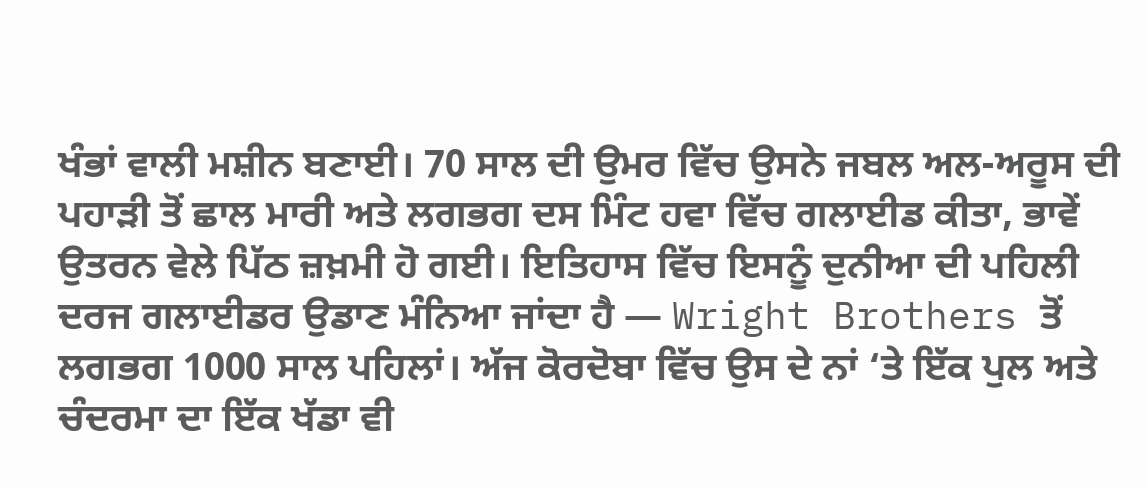ਖੰਭਾਂ ਵਾਲੀ ਮਸ਼ੀਨ ਬਣਾਈ। 70 ਸਾਲ ਦੀ ਉਮਰ ਵਿੱਚ ਉਸਨੇ ਜਬਲ ਅਲ-ਅਰੂਸ ਦੀ ਪਹਾੜੀ ਤੋਂ ਛਾਲ ਮਾਰੀ ਅਤੇ ਲਗਭਗ ਦਸ ਮਿੰਟ ਹਵਾ ਵਿੱਚ ਗਲਾਈਡ ਕੀਤਾ, ਭਾਵੇਂ ਉਤਰਨ ਵੇਲੇ ਪਿੱਠ ਜ਼ਖ਼ਮੀ ਹੋ ਗਈ। ਇਤਿਹਾਸ ਵਿੱਚ ਇਸਨੂੰ ਦੁਨੀਆ ਦੀ ਪਹਿਲੀ ਦਰਜ ਗਲਾਈਡਰ ਉਡਾਣ ਮੰਨਿਆ ਜਾਂਦਾ ਹੈ — Wright Brothers ਤੋਂ ਲਗਭਗ 1000 ਸਾਲ ਪਹਿਲਾਂ। ਅੱਜ ਕੋਰਦੋਬਾ ਵਿੱਚ ਉਸ ਦੇ ਨਾਂ ‘ਤੇ ਇੱਕ ਪੁਲ ਅਤੇ ਚੰਦਰਮਾ ਦਾ ਇੱਕ ਖੱਡਾ ਵੀ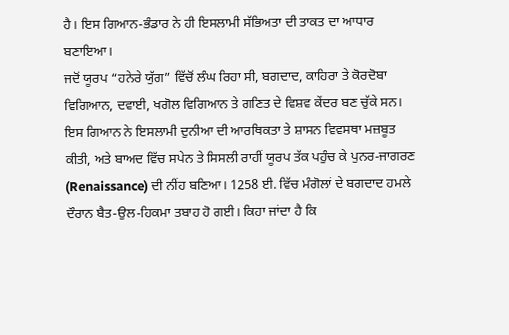ਹੈ। ਇਸ ਗਿਆਨ-ਭੰਡਾਰ ਨੇ ਹੀ ਇਸਲਾਮੀ ਸੱਭਿਅਤਾ ਦੀ ਤਾਕਤ ਦਾ ਆਧਾਰ ਬਣਾਇਆ।
ਜਦੋਂ ਯੂਰਪ “ਹਨੇਰੇ ਯੁੱਗ” ਵਿੱਚੋਂ ਲੰਘ ਰਿਹਾ ਸੀ, ਬਗਦਾਦ, ਕਾਹਿਰਾ ਤੇ ਕੋਰਦੋਬਾ ਵਿਗਿਆਨ, ਦਵਾਈ, ਖਗੋਲ ਵਿਗਿਆਨ ਤੇ ਗਣਿਤ ਦੇ ਵਿਸ਼ਵ ਕੇਂਦਰ ਬਣ ਚੁੱਕੇ ਸਨ। ਇਸ ਗਿਆਨ ਨੇ ਇਸਲਾਮੀ ਦੁਨੀਆ ਦੀ ਆਰਥਿਕਤਾ ਤੇ ਸ਼ਾਸਨ ਵਿਵਸਥਾ ਮਜ਼ਬੂਤ ਕੀਤੀ, ਅਤੇ ਬਾਅਦ ਵਿੱਚ ਸਪੇਨ ਤੇ ਸਿਸਲੀ ਰਾਹੀਂ ਯੂਰਪ ਤੱਕ ਪਹੁੰਚ ਕੇ ਪੁਨਰ-ਜਾਗਰਣ (Renaissance) ਦੀ ਨੀਂਹ ਬਣਿਆ। 1258 ਈ. ਵਿੱਚ ਮੰਗੋਲਾਂ ਦੇ ਬਗਦਾਦ ਹਮਲੇ ਦੌਰਾਨ ਬੈਤ-ਉਲ-ਹਿਕਮਾ ਤਬਾਹ ਹੋ ਗਈ। ਕਿਹਾ ਜਾਂਦਾ ਹੈ ਕਿ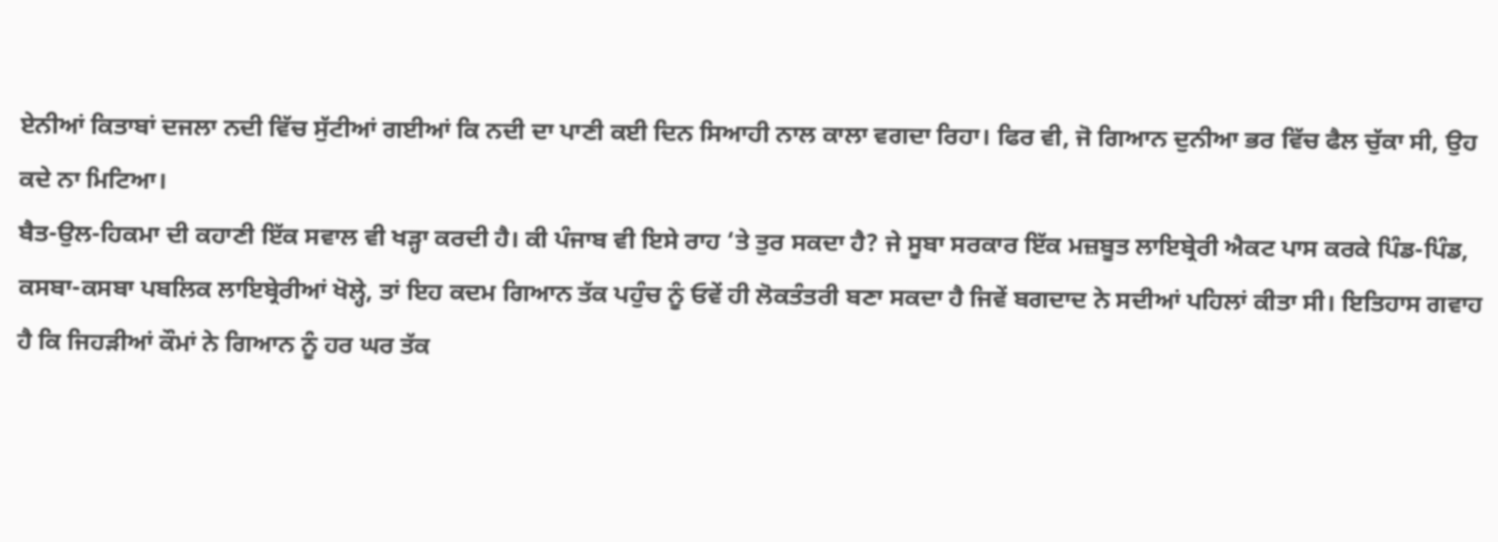ਏਨੀਆਂ ਕਿਤਾਬਾਂ ਦਜਲਾ ਨਦੀ ਵਿੱਚ ਸੁੱਟੀਆਂ ਗਈਆਂ ਕਿ ਨਦੀ ਦਾ ਪਾਣੀ ਕਈ ਦਿਨ ਸਿਆਹੀ ਨਾਲ ਕਾਲਾ ਵਗਦਾ ਰਿਹਾ। ਫਿਰ ਵੀ, ਜੋ ਗਿਆਨ ਦੁਨੀਆ ਭਰ ਵਿੱਚ ਫੈਲ ਚੁੱਕਾ ਸੀ, ਉਹ ਕਦੇ ਨਾ ਮਿਟਿਆ।
ਬੈਤ-ਉਲ-ਹਿਕਮਾ ਦੀ ਕਹਾਣੀ ਇੱਕ ਸਵਾਲ ਵੀ ਖੜ੍ਹਾ ਕਰਦੀ ਹੈ। ਕੀ ਪੰਜਾਬ ਵੀ ਇਸੇ ਰਾਹ ‘ਤੇ ਤੁਰ ਸਕਦਾ ਹੈ? ਜੇ ਸੂਬਾ ਸਰਕਾਰ ਇੱਕ ਮਜ਼ਬੂਤ ਲਾਇਬ੍ਰੇਰੀ ਐਕਟ ਪਾਸ ਕਰਕੇ ਪਿੰਡ-ਪਿੰਡ, ਕਸਬਾ-ਕਸਬਾ ਪਬਲਿਕ ਲਾਇਬ੍ਰੇਰੀਆਂ ਖੋਲ੍ਹੇ, ਤਾਂ ਇਹ ਕਦਮ ਗਿਆਨ ਤੱਕ ਪਹੁੰਚ ਨੂੰ ਓਵੇਂ ਹੀ ਲੋਕਤੰਤਰੀ ਬਣਾ ਸਕਦਾ ਹੈ ਜਿਵੇਂ ਬਗਦਾਦ ਨੇ ਸਦੀਆਂ ਪਹਿਲਾਂ ਕੀਤਾ ਸੀ। ਇਤਿਹਾਸ ਗਵਾਹ ਹੈ ਕਿ ਜਿਹੜੀਆਂ ਕੌਮਾਂ ਨੇ ਗਿਆਨ ਨੂੰ ਹਰ ਘਰ ਤੱਕ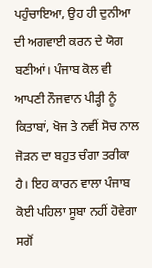ਪਹੁੰਚਾਇਆ, ਉਹ ਹੀ ਦੁਨੀਆ ਦੀ ਅਗਵਾਈ ਕਰਨ ਦੇ ਯੋਗ ਬਣੀਆਂ। ਪੰਜਾਬ ਕੋਲ ਵੀ ਆਪਣੀ ਨੌਜਵਾਨ ਪੀੜ੍ਹੀ ਨੂੰ ਕਿਤਾਬਾਂ, ਖੋਜ ਤੇ ਨਵੀਂ ਸੋਚ ਨਾਲ ਜੋੜਨ ਦਾ ਬਹੁਤ ਚੰਗਾ ਤਰੀਕਾ ਹੈ। ਇਹ ਕਾਰਨ ਵਾਲਾ ਪੰਜਾਬ ਕੋਈ ਪਹਿਲਾ ਸੂਬਾ ਨਹੀਂ ਹੋਵੇਗਾ ਸਗੋਂ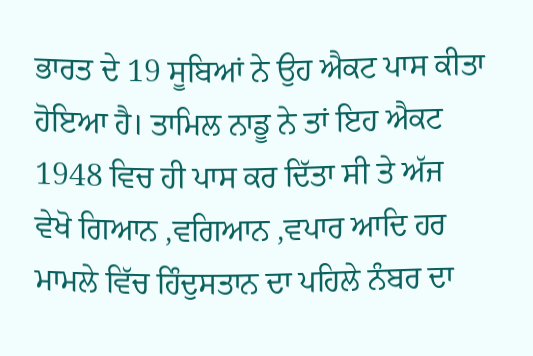ਭਾਰਤ ਦੇ 19 ਸੂਬਿਆਂ ਨੇ ਉਹ ਐਕਟ ਪਾਸ ਕੀਤਾ ਹੋਇਆ ਹੈ। ਤਾਮਿਲ ਨਾਡੂ ਨੇ ਤਾਂ ਇਹ ਐਕਟ 1948 ਵਿਚ ਹੀ ਪਾਸ ਕਰ ਦਿੱਤਾ ਸੀ ਤੇ ਅੱਜ ਵੇਖੋ ਗਿਆਨ ,ਵਗਿਆਨ ,ਵਪਾਰ ਆਦਿ ਹਰ ਮਾਮਲੇ ਵਿੱਚ ਹਿੰਦੁਸਤਾਨ ਦਾ ਪਹਿਲੇ ਨੰਬਰ ਦਾ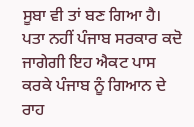ਸੂਬਾ ਵੀ ਤਾਂ ਬਣ ਗਿਆ ਹੈ। ਪਤਾ ਨਹੀਂ ਪੰਜਾਬ ਸਰਕਾਰ ਕਦੋ ਜਾਗੇਗੀ ਇਹ ਐਕਟ ਪਾਸ ਕਰਕੇ ਪੰਜਾਬ ਨੂੰ ਗਿਆਨ ਦੇ ਰਾਹ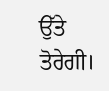ਉੱਤੇ ਤੋਰੇਗੀ।